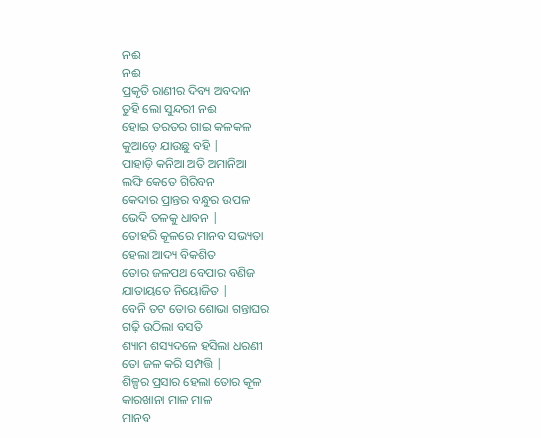ନଈ
ନଈ
ପ୍ରକୃତି ରାଣୀର ଦିବ୍ୟ ଅବଦାନ
ତୁହି ଲୋ ସୁନ୍ଦରୀ ନଈ
ହୋଇ ତରତର ଗାଇ କଳକଳ
କୁଆଡ଼େ ଯାଉଛୁ ବହି |
ପାହାଡ଼ି କନିଆ ଅତି ଅମାନିଆ
ଲଙ୍ଘି କେତେ ଗିରିବନ
କେଦାର ପ୍ରାନ୍ତର ବନ୍ଧୁର ଉପଳ
ଭେଦି ତଳକୁ ଧାବନ |
ତୋହରି କୂଳରେ ମାନବ ସଭ୍ୟତା
ହେଲା ଆଦ୍ୟ ବିକଶିତ
ତୋର ଜଳପଥ ବେପାର ବଣିଜ
ଯାତାୟତେ ନିୟୋଜିତ |
ବେନି ତଟ ତୋର ଶୋଭା ଗନ୍ତାଘର
ଗଢ଼ି ଉଠିଲା ବସତି
ଶ୍ୟାମ ଶସ୍ୟଦଳେ ହସିଲା ଧରଣୀ
ତୋ ଜଳ କରି ସମ୍ପତ୍ତି |
ଶିଳ୍ପର ପ୍ରସାର ହେଲା ତୋର କୂଳ
କାରଖାନା ମାଳ ମାଳ
ମାନବ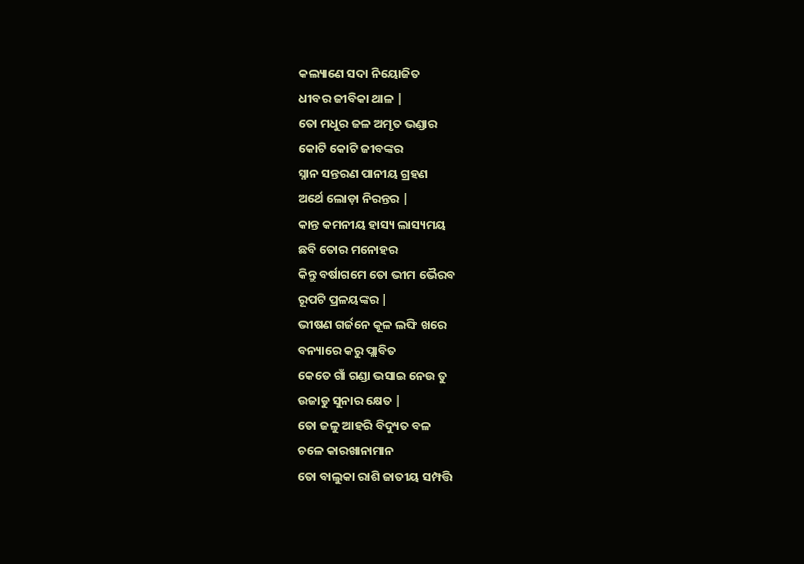କଲ୍ୟାଣେ ସଦା ନିୟୋଜିତ
ଧୀବର ଜୀବିକା ଥାଳ |
ତୋ ମଧୁର ଜଳ ଅମୃତ ଭଣ୍ଡାର
କୋଟି କୋଟି ଜୀବଙ୍କର
ସ୍ନାନ ସନ୍ତରଣ ପାନୀୟ ଗ୍ରହଣ
ଅର୍ଥେ ଲୋଡ଼ା ନିରନ୍ତର |
କାନ୍ତ କମନୀୟ ହାସ୍ୟ ଲାସ୍ୟମୟ
ଛବି ତୋର ମନୋହର
କିନ୍ତୁ ବର୍ଷାଗମେ ତୋ ଭୀମ ଭୈରବ
ରୂପଟି ପ୍ରଳୟଙ୍କର |
ଭୀଷଣ ଗର୍ଜନେ କୂଳ ଲଙ୍ଘି ଖରେ
ବନ୍ୟାରେ କରୁ ପ୍ଲାବିତ
କେତେ ଗାଁ ଗଣ୍ଡା ଭସାଇ ନେଉ ତୁ
ଉଜାଡୁ ସୁନାର କ୍ଷେତ |
ତୋ ଜଳୁ ଆହରି ବିଦ୍ୟୁତ ବଳ
ଚଳେ କାରଖାନାମାନ
ତୋ ବାଲୁକା ରାଶି ଜାତୀୟ ସମ୍ପତ୍ତି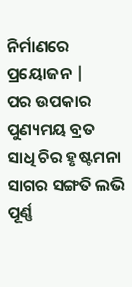ନିର୍ମାଣରେ ପ୍ରୟୋଜନ |
ପର ଉପକାର ପୁଣ୍ୟମୟ ବ୍ରତ
ସାଧି ଚିର ହୃଷ୍ଟମନା
ସାଗର ସଙ୍ଗତି ଲଭି ପୂର୍ଣ୍ଣ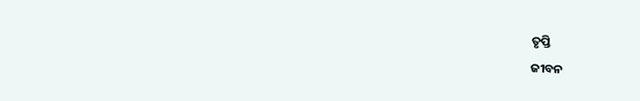ତୃପ୍ତି
ଜୀବନ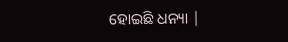ହୋଇଛି ଧନ୍ୟା |